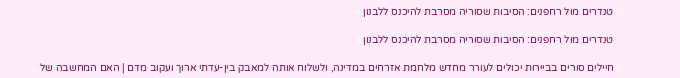טנדרים מול רחפנים: הסיבות שסוריה מסרבת להיכנס ללבנון

טנדרים מול רחפנים: הסיבות שסוריה מסרבת להיכנס ללבנון

חיילים סורים בביירות יכולים לעורר מחדש מלחמת אזרחים במדינה, ולשלוח אותה למאבק בין-עדתי ארוך ועקוב מדם | האם המחשבה של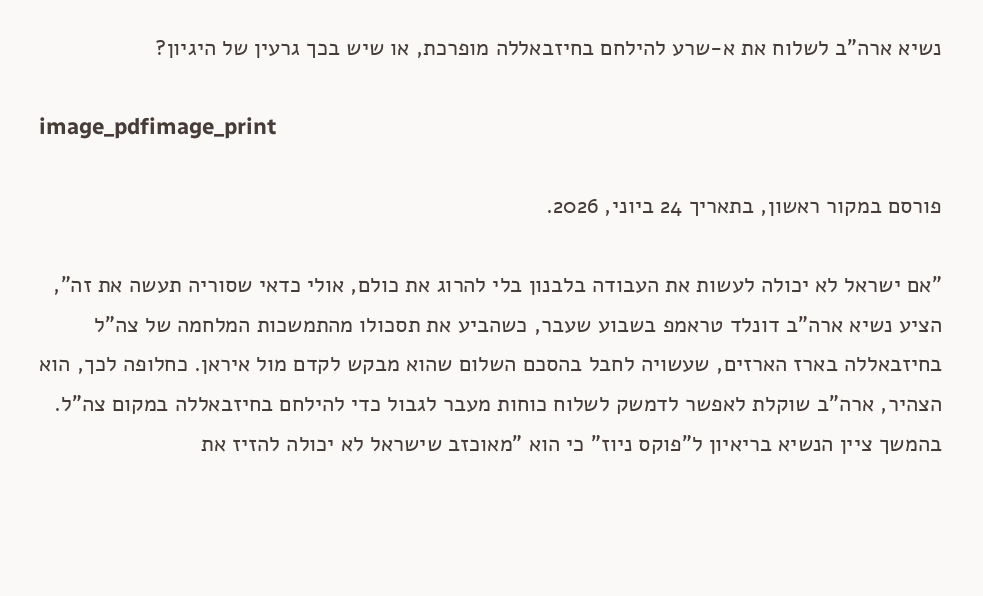נשיא ארה"ב לשלוח את א-שרע להילחם בחיזבאללה מופרכת, או שיש בכך גרעין של היגיון?

image_pdfimage_print

פורסם במקור ראשון, בתאריך 24 ביוני, 2026.

"אם ישראל לא יכולה לעשות את העבודה בלבנון בלי להרוג את כולם, אולי כדאי שסוריה תעשה את זה", הציע נשיא ארה"ב דונלד טראמפ בשבוע שעבר, כשהביע את תסכולו מהתמשכות המלחמה של צה"ל בחיזבאללה בארז הארזים, שעשויה לחבל בהסכם השלום שהוא מבקש לקדם מול איראן. כחלופה לכך, הוא הצהיר, ארה"ב שוקלת לאפשר לדמשק לשלוח כוחות מעבר לגבול כדי להילחם בחיזבאללה במקום צה"ל. בהמשך ציין הנשיא בריאיון ל"פוקס ניוז" כי הוא "מאוכזב שישראל לא יכולה להזיז את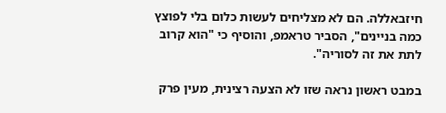חיזבאללה. הם לא מצליחים לעשות כלום בלי לפוצץ כמה בניינים", הסביר טראמפ, והוסיף כי "הוא קרוב לתת את זה לסוריה".

במבט ראשון נראה שזו לא הצעה רצינית, מעין פרק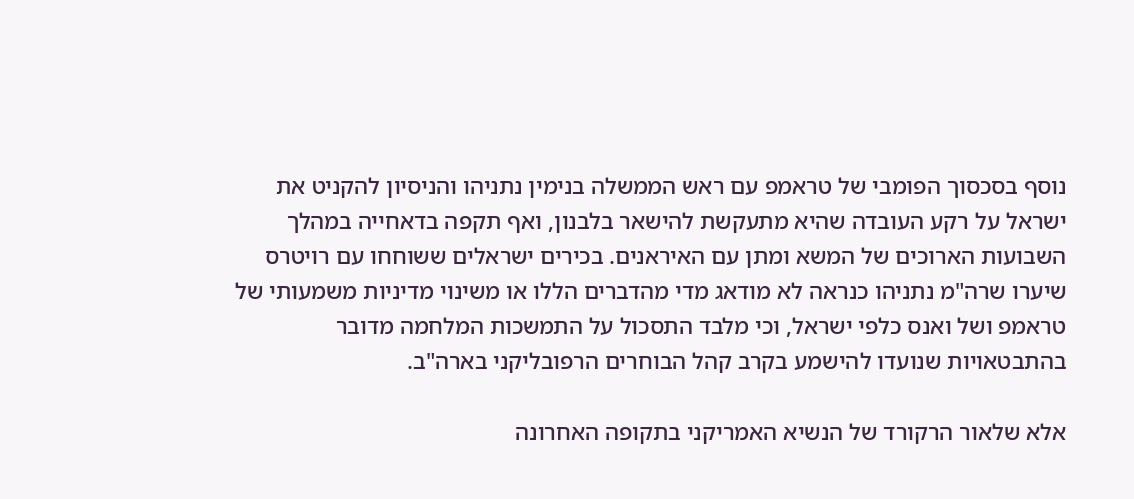נוסף בסכסוך הפומבי של טראמפ עם ראש הממשלה בנימין נתניהו והניסיון להקניט את ישראל על רקע העובדה שהיא מתעקשת להישאר בלבנון, ואף תקפה בדאחייה במהלך השבועות הארוכים של המשא ומתן עם האיראנים. בכירים ישראלים ששוחחו עם רויטרס שיערו שרה"מ נתניהו כנראה לא מודאג מדי מהדברים הללו או משינוי מדיניות משמעותי של טראמפ ושל ואנס כלפי ישראל, וכי מלבד התסכול על התמשכות המלחמה מדובר בהתבטאויות שנועדו להישמע בקרב קהל הבוחרים הרפובליקני בארה"ב.

אלא שלאור הרקורד של הנשיא האמריקני בתקופה האחרונה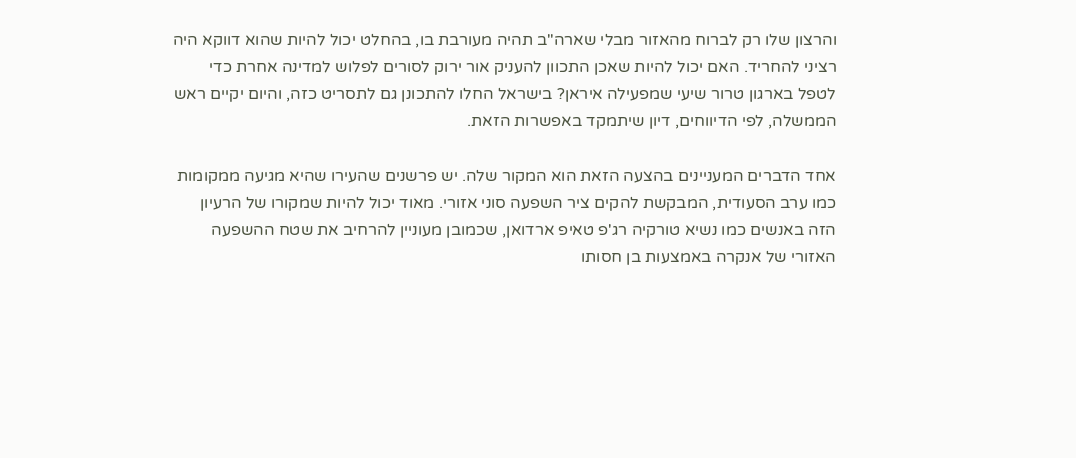והרצון שלו רק לברוח מהאזור מבלי שארה"ב תהיה מעורבת בו, בהחלט יכול להיות שהוא דווקא היה רציני להחריד. האם יכול להיות שאכן התכוון להעניק אור ירוק לסורים לפלוש למדינה אחרת כדי לטפל בארגון טרור שיעי שמפעילה איראן? בישראל החלו להתכונן גם לתסריט כזה, והיום יקיים ראש הממשלה, לפי הדיווחים, דיון שיתמקד באפשרות הזאת.

אחד הדברים המעניינים בהצעה הזאת הוא המקור שלה. יש פרשנים שהעירו שהיא מגיעה ממקומות כמו ערב הסעודית, המבקשת להקים ציר השפעה סוני אזורי. מאוד יכול להיות שמקורו של הרעיון הזה באנשים כמו נשיא טורקיה רג'פ טאיפ ארדואן, שכמובן מעוניין להרחיב את שטח ההשפעה האזורי של אנקרה באמצעות בן חסותו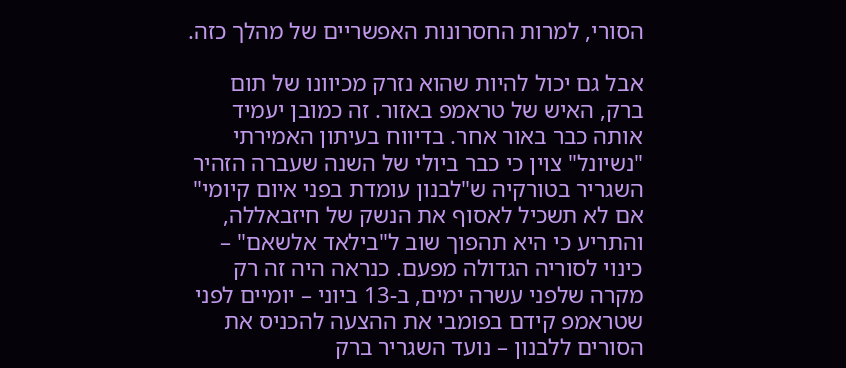הסורי, למרות החסרונות האפשריים של מהלך כזה.

אבל גם יכול להיות שהוא נזרק מכיוונו של תום ברק, האיש של טראמפ באזור. זה כמובן יעמיד אותה כבר באור אחר. בדיווח בעיתון האמירתי "נשיונל" צוין כי כבר ביולי של השנה שעברה הזהיר השגריר בטורקיה ש"לבנון עומדת בפני איום קיומי" אם לא תשכיל לאסוף את הנשק של חיזבאללה, והתריע כי היא תהפוך שוב ל"בילאד אלשאם" – כינוי לסוריה הגדולה מפעם. כנראה היה זה רק מקרה שלפני עשרה ימים, ב-13 ביוני – יומיים לפני שטראמפ קידם בפומבי את ההצעה להכניס את הסורים ללבנון – נועד השגריר ברק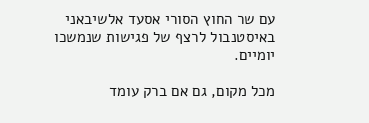עם שר החוץ הסורי אסעד אלשיבאני באיסטנבול לרצף של פגישות שנמשכו יומיים.

מכל מקום, גם אם ברק עומד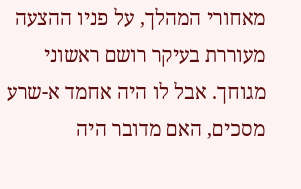מאחורי המהלך, על פניו ההצעה מעוררת בעיקר רושם ראשוני מגוחך. אבל לו היה אחמד א-שרע מסכים, האם מדובר היה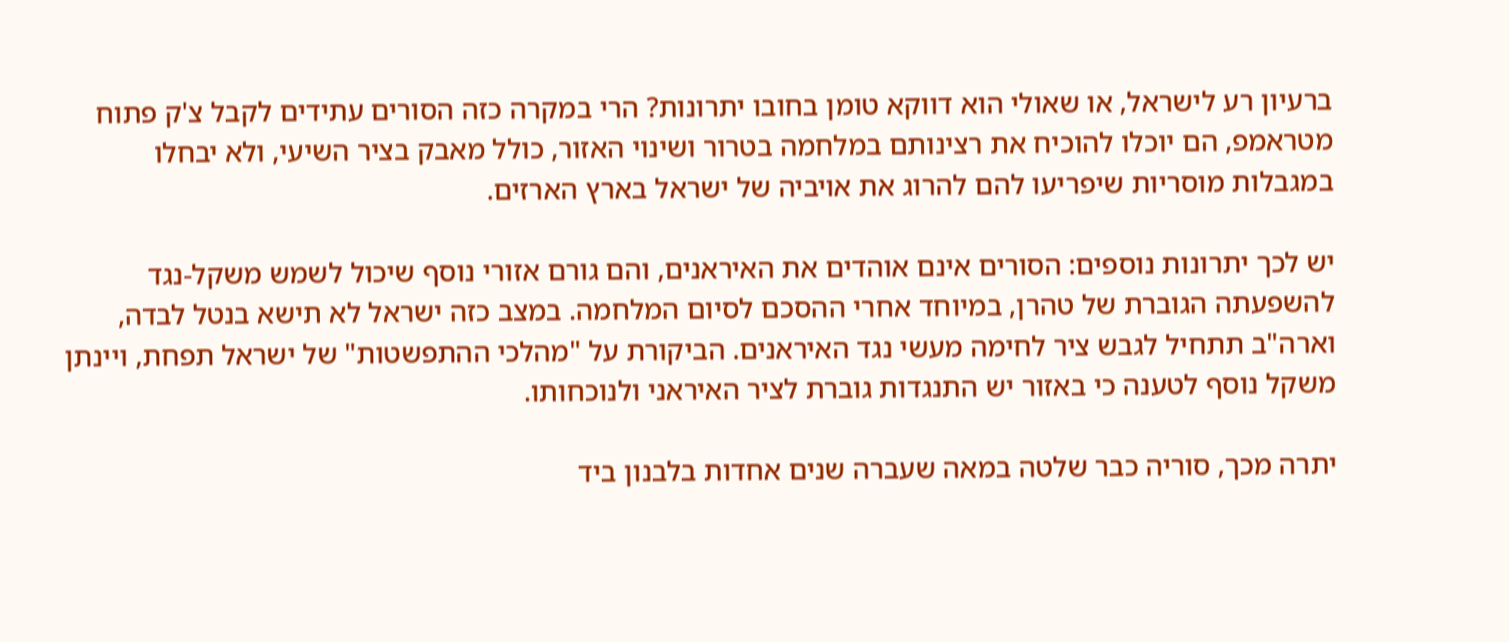ברעיון רע לישראל, או שאולי הוא דווקא טומן בחובו יתרונות? הרי במקרה כזה הסורים עתידים לקבל צ'ק פתוח מטראמפ, הם יוכלו להוכיח את רצינותם במלחמה בטרור ושינוי האזור, כולל מאבק בציר השיעי, ולא יבחלו במגבלות מוסריות שיפריעו להם להרוג את אויביה של ישראל בארץ הארזים.

יש לכך יתרונות נוספים: הסורים אינם אוהדים את האיראנים, והם גורם אזורי נוסף שיכול לשמש משקל-נגד להשפעתה הגוברת של טהרן, במיוחד אחרי ההסכם לסיום המלחמה. במצב כזה ישראל לא תישא בנטל לבדה, וארה"ב תתחיל לגבש ציר לחימה מעשי נגד האיראנים. הביקורת על "מהלכי ההתפשטות" של ישראל תפחת, ויינתן משקל נוסף לטענה כי באזור יש התנגדות גוברת לציר האיראני ולנוכחותו.

יתרה מכך, סוריה כבר שלטה במאה שעברה שנים אחדות בלבנון ביד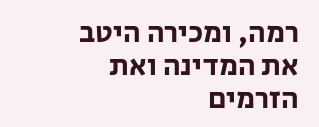רמה, ומכירה היטב את המדינה ואת הזרמים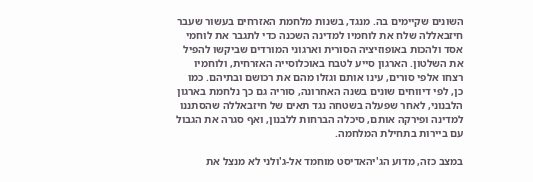השונים שקיימים בה. מנגד, בשנות מלחמת האזרחים בעשור שעבר חיזבאללה שלח את לוחמיו למדינה השכנה כדי לתגבר את לוחמי אסד ולהכות באופוזיציה הסורית וארגוני המורדים שביקשו להפיל את השלטון. הארגון סייע לטבח באוכלוסייה האזרחית, ולוחמיו רצחו אלפי סורים, עינו אותם וגזלו מהם את רכושם ובתיהם. כמו כן, לפי דיווחים שונים בשנה האחרונה, סוריה גם כך נלחמת בארגון הלבנוני, לאחר שפעלה בשטחה נגד תאים של חיזבאללה שהסתננו למדינה ופירקה אותם, סיכלה הברחות ללבנון, ואף סגרה את הגבול עם ביירות בתחילת המלחמה.

במצב כזה, מדוע הג'יהאדיסט מוחמד אל-ג'ולני לא מנצל את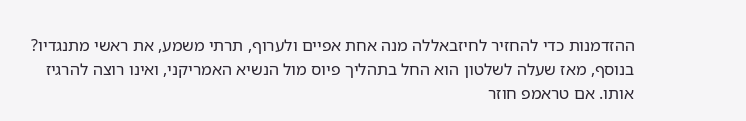ההזדמנות כדי להחזיר לחיזבאללה מנה אחת אפיים ולערוף, תרתי משמע, את ראשי מתנגדיו? בנוסף, מאז שעלה לשלטון הוא החל בתהליך פיוס מול הנשיא האמריקני, ואינו רוצה להרגיז אותו. אם טראמפ חוזר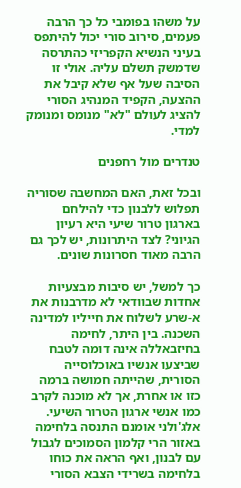על משהו בפומבי כל כך הרבה פעמים, סירוב סורי יכול להיתפס בעיני הנשיא הקפריזי כהתרסה שדמשק תשלם עליה. אולי זו הסיבה שעל אף שלא קיבל את ההצעה, הקפיד המנהיג הסורי להציג לעולם "לא" מנומס ומנומק למדי.

טנדרים מול רחפנים

ובכל זאת, האם המחשבה שסוריה תפלוש ללבנון כדי להילחם בארגון טרור שיעי היא רעיון הגיוני? לצד היתרונות, יש לכך גם הרבה מאוד חסרונות שונים.

כך למשל, יש סיבות מבצעיות אחדות שבוודאי לא מדרבנות את א-שרע לשלוח את חייליו למדינה השכנה. בין היתר, לחימה בחיזבאללה אינה דומה לטבח שביצעו אנשיו באוכלוסייה הסורית, שהייתה חמושה ברמה כזו או אחרת, אך לא מוכנה לקרב כמו אנשי ארגון הטרור השיעי. אלג'ולני אומנם התנסה בלחימה באזור הרי קלמון הסמוכים לגבול עם לבנון, ואף הראה את כוחו בלחימה בשרידי הצבא הסורי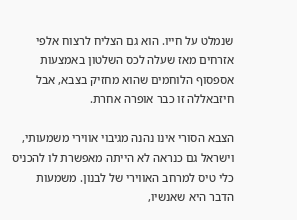שנמלט על חייו. הוא גם הצליח לרצוח אלפי אזרחים מאז שעלה לכס השלטון באמצעות אספסוף הלוחמים שהוא מחזיק בצבא, אבל חיזבאללה זו כבר אופרה אחרת.

הצבא הסורי אינו נהנה מגיבוי אווירי משמעותי, וישראל גם כנראה לא הייתה מאפשרת לו להכניס כלי טיס למרחב האווירי של לבנון. משמעות הדבר היא שאנשיו,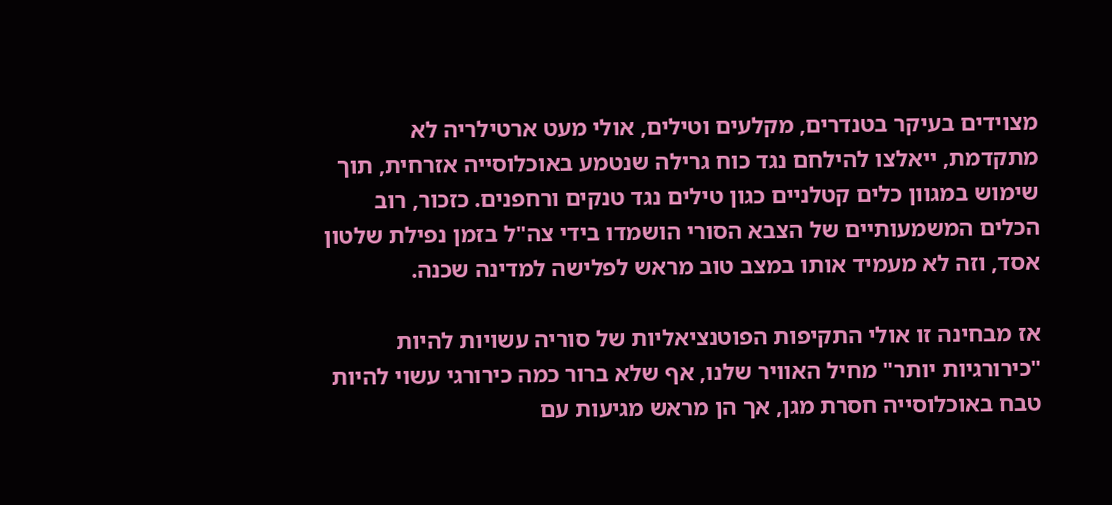מצוידים בעיקר בטנדרים, מקלעים וטילים, אולי מעט ארטילריה לא מתקדמת, ייאלצו להילחם נגד כוח גרילה שנטמע באוכלוסייה אזרחית, תוך שימוש במגוון כלים קטלניים כגון טילים נגד טנקים ורחפנים. כזכור, רוב הכלים המשמעותיים של הצבא הסורי הושמדו בידי צה"ל בזמן נפילת שלטון אסד, וזה לא מעמיד אותו במצב טוב מראש לפלישה למדינה שכנה.

אז מבחינה זו אולי התקיפות הפוטנציאליות של סוריה עשויות להיות "כירורגיות יותר" מחיל האוויר שלנו, אף שלא ברור כמה כירורגי עשוי להיות טבח באוכלוסייה חסרת מגן, אך הן מראש מגיעות עם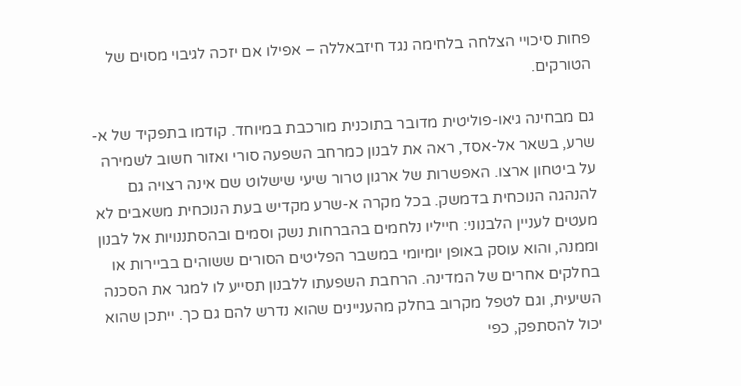פחות סיכויי הצלחה בלחימה נגד חיזבאללה – אפילו אם יזכה לגיבוי מסוים של הטורקים.

גם מבחינה גיאו-פוליטית מדובר בתוכנית מורכבת במיוחד. קודמו בתפקיד של א-שרע, בשאר אל-אסד, ראה את לבנון כמרחב השפעה סורי ואזור חשוב לשמירה על ביטחון ארצו. האפשרות של ארגון טרור שיעי שישלוט שם אינה רצויה גם להנהגה הנוכחית בדמשק. בכל מקרה א-שרע מקדיש בעת הנוכחית משאבים לא מעטים לעניין הלבנוני: חייליו נלחמים בהברחות נשק וסמים ובהסתננויות אל לבנון וממנה, והוא עוסק באופן יומיומי במשבר הפליטים הסורים ששוהים בביירות או בחלקים אחרים של המדינה. הרחבת השפעתו ללבנון תסייע לו למגר את הסכנה השיעית, וגם לטפל מקרוב בחלק מהעניינים שהוא נדרש להם גם כך. ייתכן שהוא יכול להסתפק, כפי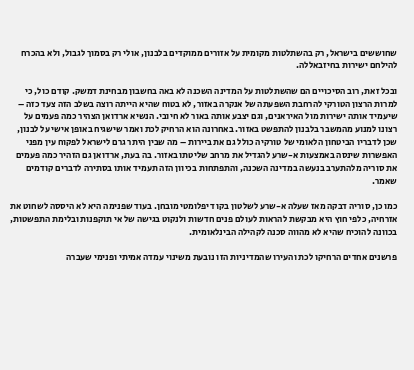שחוששים בישראל, רק בהשתלטות מקומית על אזורים ממוקדים בלבנון, אולי רק בסמוך לגבול, ולא בהכרח להילחם ישירות בחיזבאללה.

ובכל זאת, רוב הסיכויים הם שהשתלטות על המדינה השכנה לא באה בחשבון מבחינת דמשק. קודם כול, כי למרות הרצון הטורקי להרחבת השפעתה של אנקרה באזור, לא בטוח שהיא הייתה רוצה בשלב הזה צעד כזה – שיעמיד אותה ישירות מול האיראנים, וגם יצבע אותה באור לא חיובי. הנשיא ארדואן הצהיר כמה פעמים על רצונו למנוע מהמשבר בלבנון להתפשט באזור. באחרונה הוא הרחיק לכת ואמר שישגיח באופן אישי על לבנון, שכן לדבריו הביטחון הלאומי של טורקיה כולל גם את ביירות – מה שבין היתר גרם לישראל לפקוח עין מפני האפשרות שינסה באמצעות א-שרע להגדיל את מרחב שליטתו באזור. בה בעת, ארדואן גם הזהיר כמה פעמים את סוריה מלהתערב בנעשה במדינה השכנה, והתפתחות בכיוון הזה תעמיד אותו בסתירה לדברים קודמים שאמר.

כמו כן, סוריה דבקה מאז שעלה א-שרע לשלטון בקו דיפלומטי מובחן. בעוד שפנימה היא לא היססה לשחוט את אזרחיה, כלפי חוץ היא מבקשת להראות לעולם פנים חדשות ולנקוט בגישה של אי תוקפנות ובלימת התפשטות, בכוונה להוכיח שהיא לא מהווה סכנה לקהילה הבינלאומית.

פרשנים אחדים הרחיקו לכת והעירו שהמדיניות הזו נובעת משינוי עמדה אמיתי ופנימי שעברה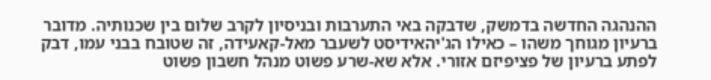ההנהגה החדשה בדמשק, שדבקה באי התערבות ובניסיון לקרב שלום בין שכנותיה. מדובר ברעיון מגוחך משהו – כאילו הג'יהאידיסט לשעבר מאל-קאעידה, זה שטובח בבני עמו, דבק לפתע ברעיון של פציפיזם אזורי. אלא שא-שרע פשוט מנהל חשבון פשוט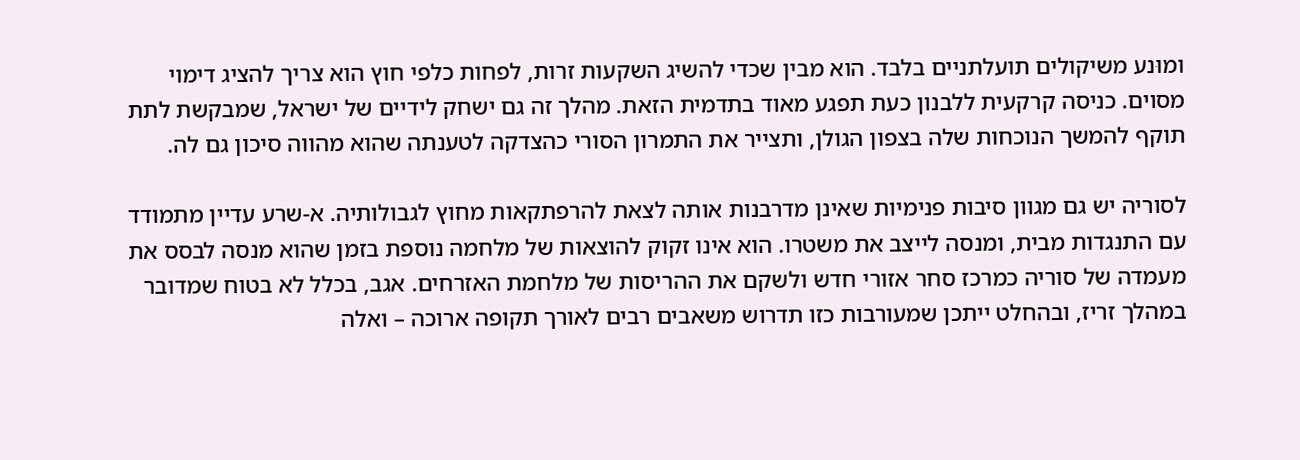ומוּנע משיקולים תועלתניים בלבד. הוא מבין שכדי להשיג השקעות זרות, לפחות כלפי חוץ הוא צריך להציג דימוי מסוים. כניסה קרקעית ללבנון כעת תפגע מאוד בתדמית הזאת. מהלך זה גם ישחק לידיים של ישראל, שמבקשת לתת תוקף להמשך הנוכחות שלה בצפון הגולן, ותצייר את התמרון הסורי כהצדקה לטענתה שהוא מהווה סיכון גם לה.

לסוריה יש גם מגוון סיבות פנימיות שאינן מדרבנות אותה לצאת להרפתקאות מחוץ לגבולותיה. א-שרע עדיין מתמודד עם התנגדות מבית, ומנסה לייצב את משטרו. הוא אינו זקוק להוצאות של מלחמה נוספת בזמן שהוא מנסה לבסס את מעמדה של סוריה כמרכז סחר אזורי חדש ולשקם את ההריסות של מלחמת האזרחים. אגב, בכלל לא בטוח שמדובר במהלך זריז, ובהחלט ייתכן שמעורבות כזו תדרוש משאבים רבים לאורך תקופה ארוכה – ואלה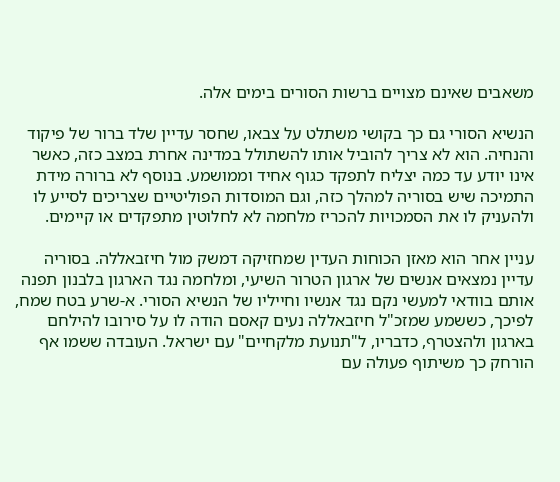משאבים שאינם מצויים ברשות הסורים בימים אלה.

הנשיא הסורי גם כך בקושי משתלט על צבאו, שחסר עדיין שלד ברור של פיקוד והנחיה. הוא לא צריך להוביל אותו להשתולל במדינה אחרת במצב כזה, כאשר אינו יודע עד כמה יצליח לתפקד כגוף אחיד וממושמע. בנוסף לא ברורה מידת התמיכה שיש בסוריה למהלך כזה, וגם המוסדות הפוליטיים שצריכים לסייע לו ולהעניק לו את הסמכויות להכריז מלחמה לא לחלוטין מתפקדים או קיימים.

עניין אחר הוא מאזן הכוחות העדין שמחזיקה דמשק מול חיזבאללה. בסוריה עדיין נמצאים אנשים של ארגון הטרור השיעי, ומלחמה נגד הארגון בלבנון תפנה אותם בוודאי למעשי נקם נגד אנשיו וחייליו של הנשיא הסורי. א-שרע בטח שמח, לפיכך, כששמע שמזכ"ל חיזבאללה נעים קאסם הודה לו על סירובו להילחם בארגון ולהצטרף, כדבריו, ל"תנועת מלקחיים" עם ישראל. העובדה ששמו אף הורחק כך משיתוף פעולה עם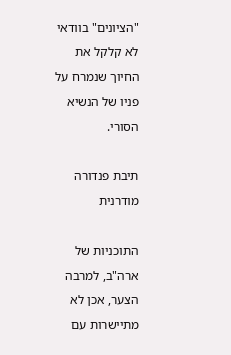"הציונים" בוודאי לא קלקל את החיוך שנמרח על פניו של הנשיא הסורי.

תיבת פנדורה מודרנית

התוכניות של ארה"ב, למרבה הצער, אכן לא מתיישרות עם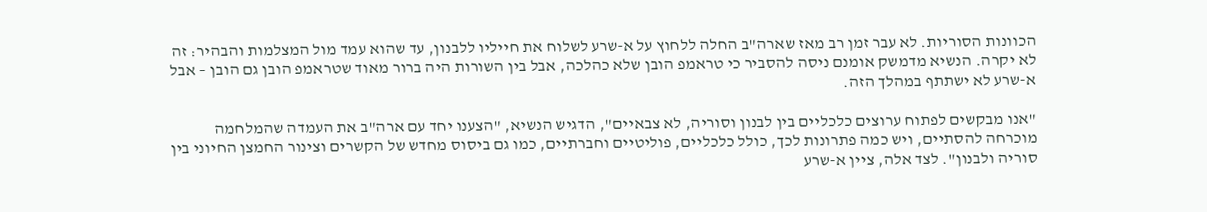הכוונות הסוריות. לא עבר זמן רב מאז שארה"ב החלה ללחוץ על א-שרע לשלוח את חייליו ללבנון, עד שהוא עמד מול המצלמות והבהיר: זה לא יקרה. הנשיא מדמשק אומנם ניסה להסביר כי טראמפ הובן שלא כהלכה, אבל בין השורות היה ברור מאוד שטראמפ הובן גם הובן – אבל א-שרע לא ישתתף במהלך הזה.

"אנו מבקשים לפתוח ערוצים כלכליים בין לבנון וסוריה, לא צבאיים", הדגיש הנשיא, "הצענו יחד עם ארה"ב את העמדה שהמלחמה מוכרחה להסתיים, ויש כמה פתרונות לכך, כולל כלכליים, פוליטיים וחברתיים, כמו גם ביסוס מחדש של הקשרים וצינור החמצן החיוני בין סוריה ולבנון". לצד אלה, ציין א-שרע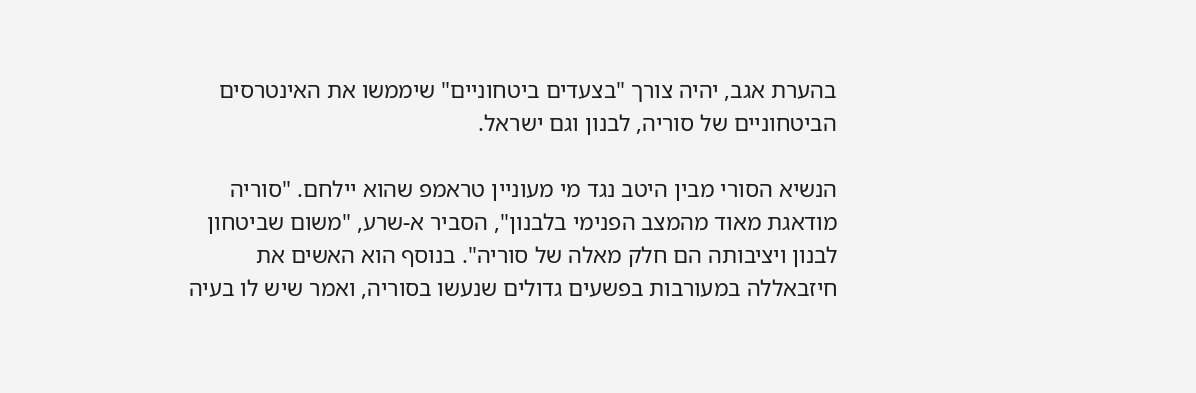בהערת אגב, יהיה צורך "בצעדים ביטחוניים" שיממשו את האינטרסים הביטחוניים של סוריה, לבנון וגם ישראל.

הנשיא הסורי מבין היטב נגד מי מעוניין טראמפ שהוא יילחם. "סוריה מודאגת מאוד מהמצב הפנימי בלבנון", הסביר א-שרע, "משום שביטחון לבנון ויציבותה הם חלק מאלה של סוריה". בנוסף הוא האשים את חיזבאללה במעורבות בפשעים גדולים שנעשו בסוריה, ואמר שיש לו בעיה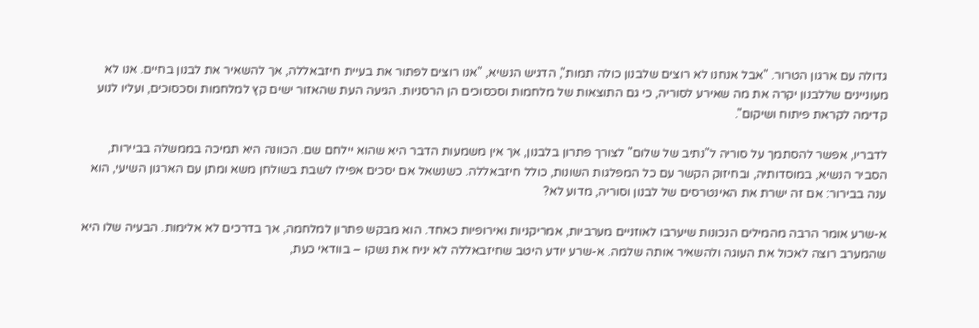גדולה עם ארגון הטרור. "אבל אנחנו לא רוצים שלבנון כולה תמות", הדגיש הנשיא, "אנו רוצים לפתור את בעיית חיזבאללה, אך להשאיר את לבנון בחיים. אנו לא מעוניינים שללבנון יקרה את מה שאירע לסוריה, כי גם התוצאות של מלחמות וסכסוכים הן הרסניות. הגיעה העת שהאזור ישים קץ למלחמות וסכסוכים, ועליו לנוע קדימה לקראת פיתוח ושיקום".

לדבריו, אפשר להסתמך על סוריה ל"נתיב של שלום" לצורך פתרון בלבנון, אך אין משמעות הדבר היא שהוא יילחם שם. הכוונה היא תמיכה בממשלה בביירות, הסביר הנשיא, במוסדותיה, ובחיזוק הקשר עם כל המפלגות השונות, כולל חיזבאללה. כשנשאל אם יסכים אפילו לשבת בשולחן משא ומתן עם הארגון השיעי, הוא ענה בבירור: אם זה ישרת את האינטרסים של לבנון וסוריה, מדוע לא?

א-שרע אומר הרבה מהמילים הנכונות שיערבו לאוזניים מערביות, אמריקניות ואירופיות כאחד. הוא מבקש פתרון למלחמה, אך בדרכים לא אלימות. הבעיה שלו היא שהמערב רוצה לאכול את העוגה ולהשאיר אותה שלמה. א-שרע יודע היטב שחיזבאללה לא יניח את נשקו – בוודאי כעת,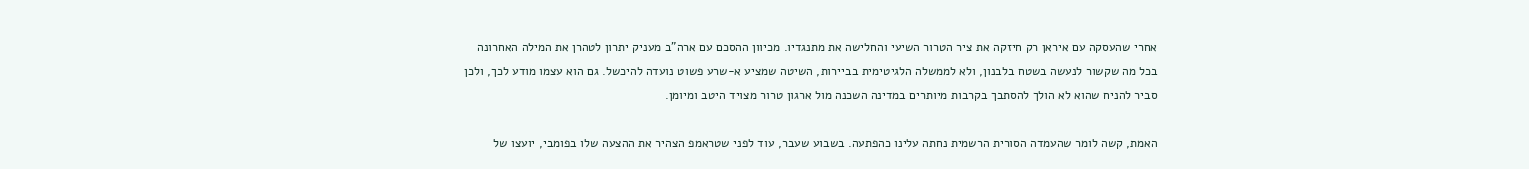אחרי שהעסקה עם איראן רק חיזקה את ציר הטרור השיעי והחלישה את מתנגדיו. מכיוון ההסכם עם ארה"ב מעניק יתרון לטהרן את המילה האחרונה בכל מה שקשור לנעשה בשטח בלבנון, ולא לממשלה הלגיטימית בביירות, השיטה שמציע א-שרע פשוט נועדה להיכשל. גם הוא עצמו מודע לכך, ולכן סביר להניח שהוא לא הולך להסתבך בקרבות מיותרים במדינה השכנה מול ארגון טרור מצויד היטב ומיומן.

האמת, קשה לומר שהעמדה הסורית הרשמית נחתה עלינו כהפתעה. בשבוע שעבר, עוד לפני שטראמפ הצהיר את ההצעה שלו בפומבי, יועצו של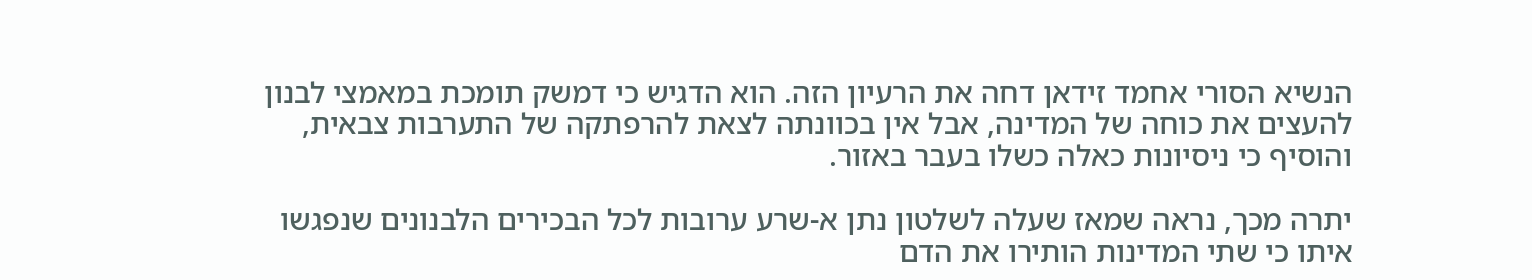הנשיא הסורי אחמד זידאן דחה את הרעיון הזה. הוא הדגיש כי דמשק תומכת במאמצי לבנון להעצים את כוחה של המדינה, אבל אין בכוונתה לצאת להרפתקה של התערבות צבאית, והוסיף כי ניסיונות כאלה כשלו בעבר באזור.

יתרה מכך, נראה שמאז שעלה לשלטון נתן א-שרע ערובות לכל הבכירים הלבנונים שנפגשו איתו כי שתי המדינות הותירו את הדם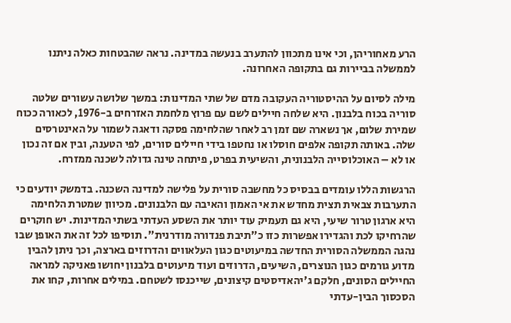הרע מאחוריהן, וכי אינו מתכוון להתערב בנעשה במדינה. נראה שהבטחות כאלה ניתנו לממשלה בביירות גם בתקופה האחרונה.

מילה לסיום על ההיסטוריה העקובה מדם של שתי המדינות: במשך שלושה עשורים שלטה סוריה בכוח בלבנון. היא שלחה חיילים לשם עם פרוץ מלחמת האזרחים ב-1976, לכאורה ככוח שמירת שלום, אך נשארה שם זמן רב לאחר שהלחימה פסקה ודאגה לשמור על האינטרסים שלה. באותה תקופה אלפים חוסלו או נחטפו בידי חיילים סורים, לפי הטענה, ובין אם זה נכון או לא – האוכלוסייה הלבנונית, והשיעית בפרט, פיתחה טינה גדולה לשכנה ממזרח.

הרגשות הללו עומדים בבסיס כל מחשבה סורית על פלישה למדינה השכנה. בדמשק יודעים כי התערבות צבאית תצית מחדש את אי האמון והאיבה עם הלבנונים. מכיוון שמטרת הלחימה היא ארגון טרור שיעי, היא גם תעמיק עוד יותר את השסע העדתי בשתי המדינות. יש חוקרים שהרחיקו לכת והגדירו אפשרות כזו כ"תיבת פנדורה מודרנית". תוסיפו לכל זה את האופן שבו נהגה הממשלה הסורית החדשה במיעוטים כגון העלאווים והדרוזים בארצה, וכך ניתן להבין מדוע גורמים כגון הנוצרים, השיעים, הדרוזים ועוד מיעוטים בלבנון יחושו פאניקה למראה החיילים הסונים, חלקם ג'יהאדיסטים קיצונים, שייכנסו לשטחם. במילים אחרות, קחו את הסכסוך הבין-עדתי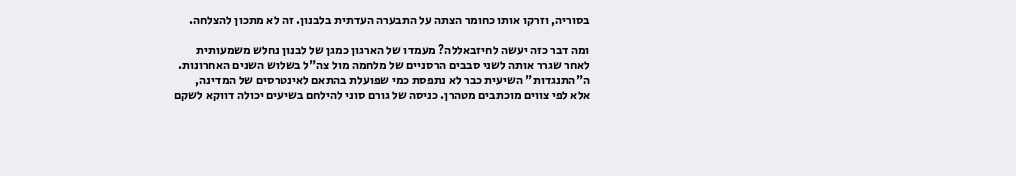בסוריה, וזרקו אותו כחומר הצתה על התבערה העדתית בלבנון. זה לא מתכון להצלחה.

ומה דבר כזה יעשה לחיזבאללה? מעמדו של הארגון כמגן של לבנון נחלש משמעותית לאחר שגרר אותה לשני סבבים הרסניים של מלחמה מול צה"ל בשלוש השנים האחרונות. ה"התנגדות" השיעית כבר לא נתפסת כמי שפועלת בהתאם לאינטרסים של המדינה, אלא לפי צווים מוכתבים מטהרן. כניסה של גורם סוני להילחם בשיעים יכולה דווקא לשקם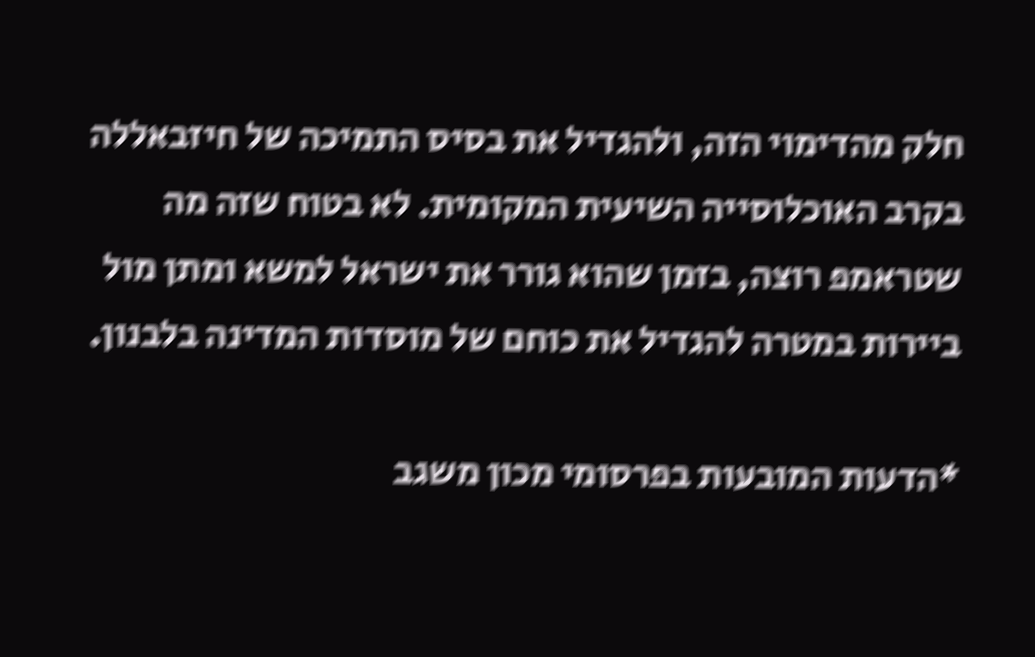חלק מהדימוי הזה, ולהגדיל את בסיס התמיכה של חיזבאללה בקרב האוכלוסייה השיעית המקומית. לא בטוח שזה מה שטראמפ רוצה, בזמן שהוא גורר את ישראל למשא ומתן מול ביירות במטרה להגדיל את כוחם של מוסדות המדינה בלבנון.

*הדעות המובעות בפרסומי מכון משגב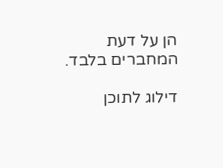הן על דעת המחברים בלבד.

דילוג לתוכן